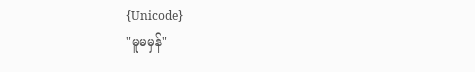{Unicode}
"မူမမှန်"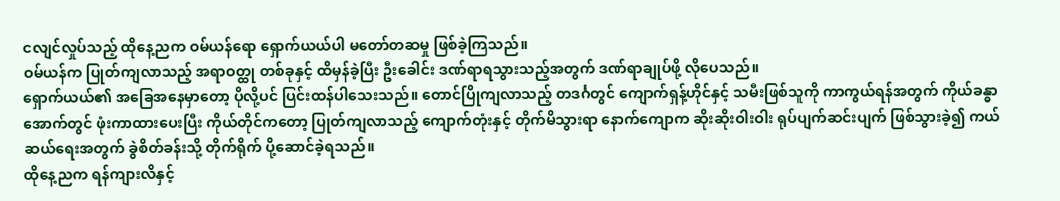ငလျင်လှုပ်သည့် ထိုနေ့ညက ဝမ်ယန်ရော ရှောက်ယယ်ပါ မတော်တဆမှု ဖြစ်ခဲ့ကြသည်။
ဝမ်ယန်က ပြုတ်ကျလာသည့် အရာဝတ္ထု တစ်ခုနှင့် ထိမှန်ခဲ့ပြီး ဦးခေါင်း ဒဏ်ရာရသွားသည့်အတွက် ဒဏ်ရာချုပ်ဖို့ လိုပေသည်။
ရှောက်ယယ်၏ အခြေအနေမှာတော့ ပိုလို့ပင် ပြင်းထန်ပါသေးသည်။ တောင်ပြိုကျလာသည့် တဒင်္ဂတွင် ကျောက်ရှန့်ဟိုင်နှင့် သမီးဖြစ်သူကို ကာကွယ်ရန်အတွက် ကိုယ်ခန္ဓာအောက်တွင် ဖုံးကာထားပေးပြီး ကိုယ်တိုင်ကတော့ ပြုတ်ကျလာသည့် ကျောက်တုံးနှင့် တိုက်မိသွားရာ နောက်ကျောက ဆိုးဆိုးဝါးဝါး ရုပ်ပျက်ဆင်းပျက် ဖြစ်သွားခဲ့၍ ကယ်ဆယ်ရေးအတွက် ခွဲစိတ်ခန်းသို့ တိုက်ရိုက် ပို့ဆောင်ခဲ့ရသည်။
ထိုနေ့ညက ရန်ကျားလိနှင့်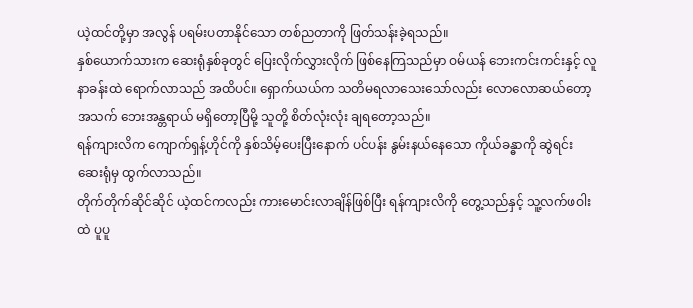ယဲ့ထင်တို့မှာ အလွန် ပရမ်းပတာနိုင်သော တစ်ညတာကို ဖြတ်သန်းခဲ့ရသည်။
နှစ်ယောက်သားက ဆေးရုံနှစ်ခုတွင် ပြေးလိုက်လွှားလိုက် ဖြစ်နေကြသည်မှာ ဝမ်ယန် ဘေးကင်းကင်းနှင့် လူနာခန်းထဲ ရောက်လာသည် အထိပင်။ ရှောက်ယယ်က သတိမရလာသေးသော်လည်း လောလောဆယ်တော့ အသက် ဘေးအန္တရာယ် မရှိတော့ပြီမို့ သူတို့ စိတ်လုံးလုံး ချရတော့သည်။
ရန်ကျားလိက ကျောက်ရှန့်ဟိုင်ကို နှစ်သိမ့်ပေးပြီးနောက် ပင်ပန်း နွမ်းနယ်နေသော ကိုယ်ခန္ဓာကို ဆွဲရင်း ဆေးရုံမှ ထွက်လာသည်။
တိုက်တိုက်ဆိုင်ဆိုင် ယဲ့ထင်ကလည်း ကားမောင်းလာချိန်ဖြစ်ပြီး ရန်ကျားလိကို တွေ့သည်နှင့် သူ့လက်ဖဝါးထဲ ပူပူ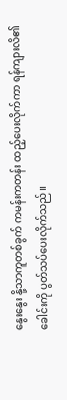နွေးနွေး နို့သာကူတစ်ခွက် ကမန်းကတန်း ထည့်ပေးလိုက်ကာ ရန်ကျားလိ၏ ခေါင်းကို ပွတ်သပ်ပေးလိုက်သည်။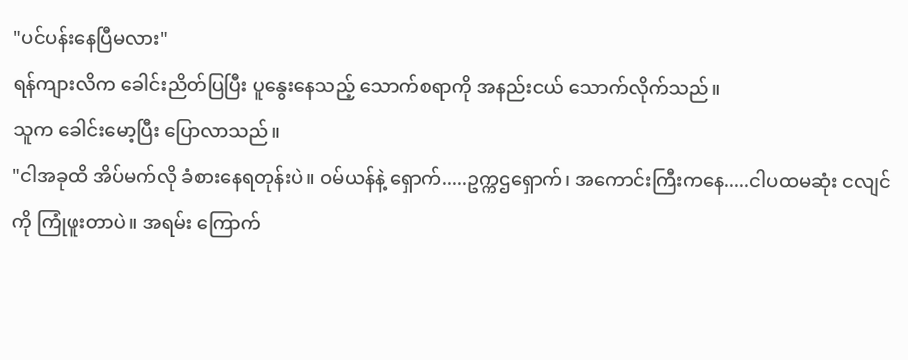"ပင်ပန်းနေပြီမလား"
ရန်ကျားလိက ခေါင်းညိတ်ပြပြီး ပူနွေးနေသည့် သောက်စရာကို အနည်းငယ် သောက်လိုက်သည်။
သူက ခေါင်းမော့ပြီး ပြောလာသည်။
"ငါအခုထိ အိပ်မက်လို ခံစားနေရတုန်းပဲ။ ဝမ်ယန်နဲ့ ရှောက်.....ဥက္ကဌရှောက်၊ အကောင်းကြီးကနေ.....ငါပထမဆုံး ငလျင်ကို ကြုံဖူးတာပဲ။ အရမ်း ကြောက်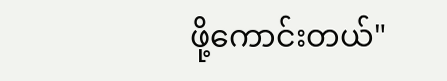ဖို့ကောင်းတယ်"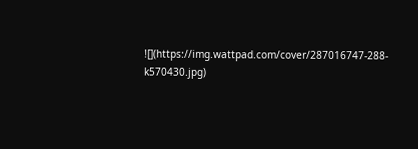![](https://img.wattpad.com/cover/287016747-288-k570430.jpg)